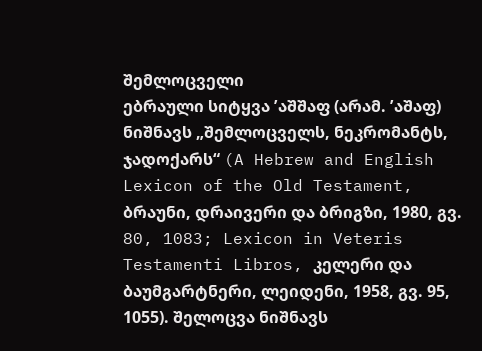შემლოცველი
ებრაული სიტყვა ʼაშშაფ (არამ. ʼაშაფ) ნიშნავს „შემლოცველს, ნეკრომანტს, ჯადოქარს“ (A Hebrew and English Lexicon of the Old Testament, ბრაუნი, დრაივერი და ბრიგზი, 1980, გვ. 80, 1083; Lexicon in Veteris Testamenti Libros, კელერი და ბაუმგარტნერი, ლეიდენი, 1958, გვ. 95, 1055). შელოცვა ნიშნავს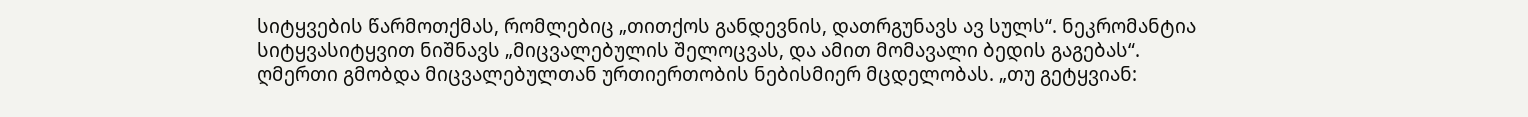სიტყვების წარმოთქმას, რომლებიც „თითქოს განდევნის, დათრგუნავს ავ სულს“. ნეკრომანტია სიტყვასიტყვით ნიშნავს „მიცვალებულის შელოცვას, და ამით მომავალი ბედის გაგებას“.
ღმერთი გმობდა მიცვალებულთან ურთიერთობის ნებისმიერ მცდელობას. „თუ გეტყვიან: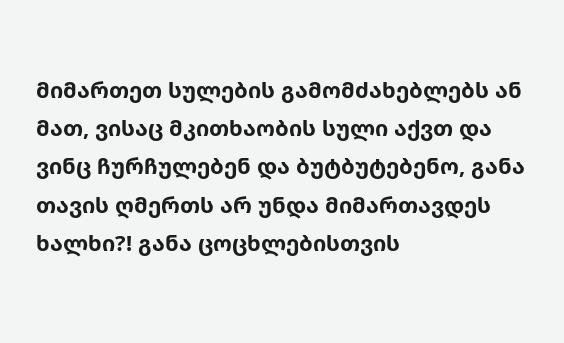მიმართეთ სულების გამომძახებლებს ან მათ, ვისაც მკითხაობის სული აქვთ და ვინც ჩურჩულებენ და ბუტბუტებენო, განა თავის ღმერთს არ უნდა მიმართავდეს ხალხი?! განა ცოცხლებისთვის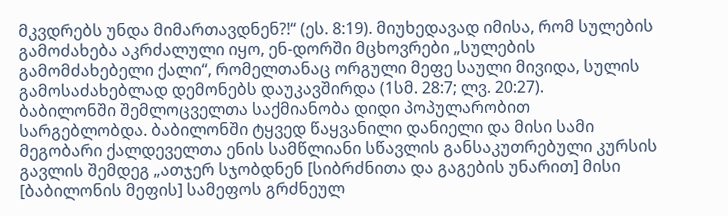მკვდრებს უნდა მიმართავდნენ?!“ (ეს. 8:19). მიუხედავად იმისა, რომ სულების გამოძახება აკრძალული იყო, ენ-დორში მცხოვრები „სულების გამომძახებელი ქალი“, რომელთანაც ორგული მეფე საული მივიდა, სულის გამოსაძახებლად დემონებს დაუკავშირდა (1სმ. 28:7; ლვ. 20:27).
ბაბილონში შემლოცველთა საქმიანობა დიდი პოპულარობით სარგებლობდა. ბაბილონში ტყვედ წაყვანილი დანიელი და მისი სამი მეგობარი ქალდეველთა ენის სამწლიანი სწავლის განსაკუთრებული კურსის გავლის შემდეგ „ათჯერ სჯობდნენ [სიბრძნითა და გაგების უნარით] მისი [ბაბილონის მეფის] სამეფოს გრძნეულ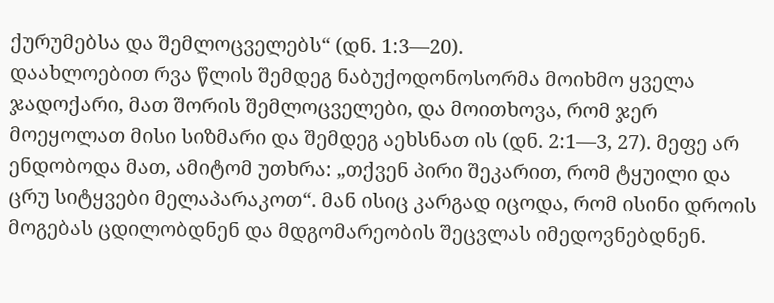ქურუმებსა და შემლოცველებს“ (დნ. 1:3—20).
დაახლოებით რვა წლის შემდეგ ნაბუქოდონოსორმა მოიხმო ყველა ჯადოქარი, მათ შორის შემლოცველები, და მოითხოვა, რომ ჯერ მოეყოლათ მისი სიზმარი და შემდეგ აეხსნათ ის (დნ. 2:1—3, 27). მეფე არ ენდობოდა მათ, ამიტომ უთხრა: „თქვენ პირი შეკარით, რომ ტყუილი და ცრუ სიტყვები მელაპარაკოთ“. მან ისიც კარგად იცოდა, რომ ისინი დროის მოგებას ცდილობდნენ და მდგომარეობის შეცვლას იმედოვნებდნენ.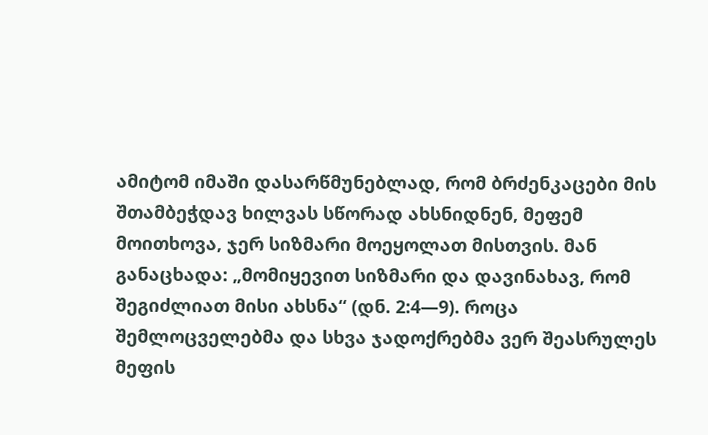ამიტომ იმაში დასარწმუნებლად, რომ ბრძენკაცები მის შთამბეჭდავ ხილვას სწორად ახსნიდნენ, მეფემ მოითხოვა, ჯერ სიზმარი მოეყოლათ მისთვის. მან განაცხადა: „მომიყევით სიზმარი და დავინახავ, რომ შეგიძლიათ მისი ახსნა“ (დნ. 2:4—9). როცა შემლოცველებმა და სხვა ჯადოქრებმა ვერ შეასრულეს მეფის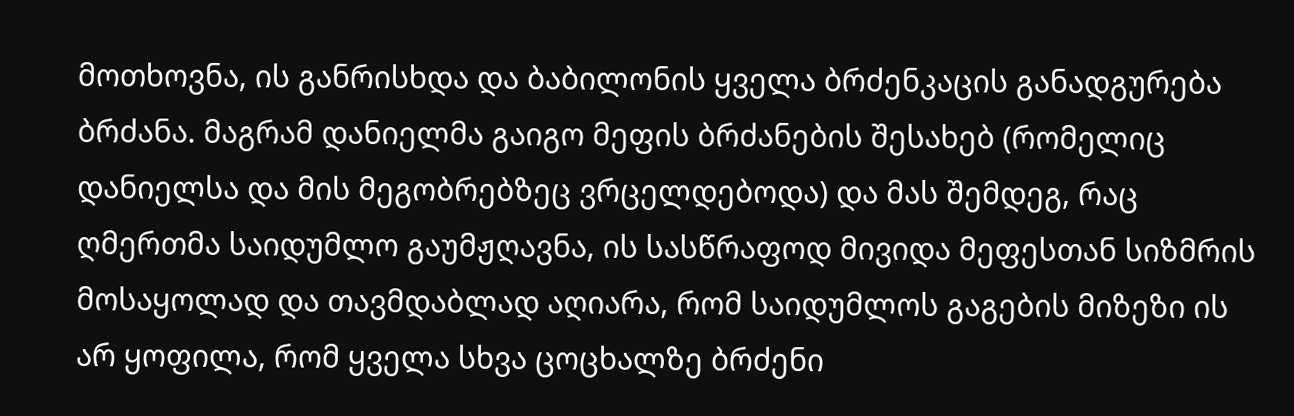მოთხოვნა, ის განრისხდა და ბაბილონის ყველა ბრძენკაცის განადგურება ბრძანა. მაგრამ დანიელმა გაიგო მეფის ბრძანების შესახებ (რომელიც დანიელსა და მის მეგობრებზეც ვრცელდებოდა) და მას შემდეგ, რაც ღმერთმა საიდუმლო გაუმჟღავნა, ის სასწრაფოდ მივიდა მეფესთან სიზმრის მოსაყოლად და თავმდაბლად აღიარა, რომ საიდუმლოს გაგების მიზეზი ის არ ყოფილა, რომ ყველა სხვა ცოცხალზე ბრძენი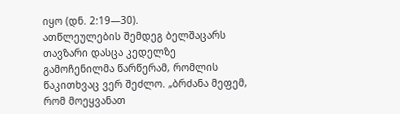იყო (დნ. 2:19—30).
ათწლეულების შემდეგ ბელშაცარს თავზარი დასცა კედელზე გამოჩენილმა წარწერამ, რომლის წაკითხვაც ვერ შეძლო. „ბრძანა მეფემ, რომ მოეყვანათ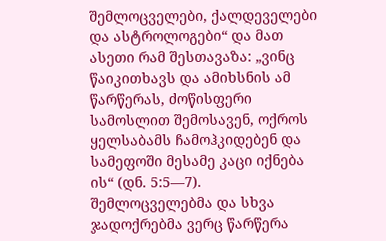შემლოცველები, ქალდეველები და ასტროლოგები“ და მათ ასეთი რამ შესთავაზა: „ვინც წაიკითხავს და ამიხსნის ამ წარწერას, ძოწისფერი სამოსლით შემოსავენ, ოქროს ყელსაბამს ჩამოჰკიდებენ და სამეფოში მესამე კაცი იქნება ის“ (დნ. 5:5—7). შემლოცველებმა და სხვა ჯადოქრებმა ვერც წარწერა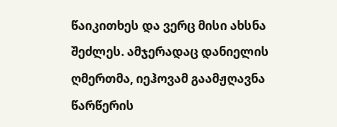წაიკითხეს და ვერც მისი ახსნა შეძლეს. ამჯერადაც დანიელის ღმერთმა, იეჰოვამ გაამჟღავნა წარწერის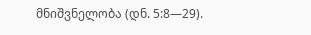მნიშვნელობა (დნ. 5:8—29).